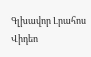Գլխավոր Լրահոս Վիդեո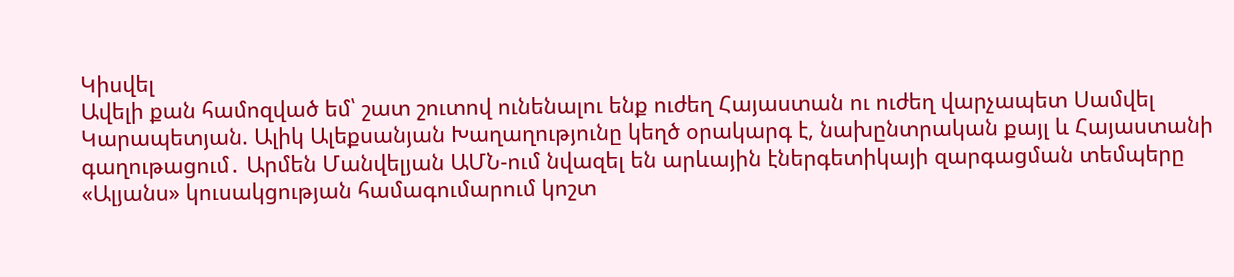Կիսվել
Ավելի քան համոզված եմ՝ շատ շուտով ունենալու ենք ուժեղ Հայաստան ու ուժեղ վարչապետ Սամվել Կարապետյան. Ալիկ Ալեքսանյան Խաղաղությունը կեղծ օրակարգ է, նախընտրական քայլ և Հայաստանի գաղութացում․ Արմեն Մանվելյան ԱՄՆ-ում նվազել են արևային էներգետիկայի զարգացման տեմպերը «Ալյանս» կուսակցության համագումարում կոշտ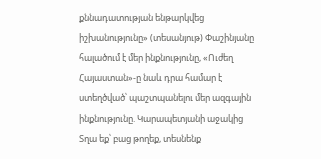քննադատության ենթարկվեց իշխանությունը» (տեսանյութ) Փաշինյանը հալածում է մեր ինքնությունը, «Ուժեղ Հայաստան»-ը նաև դրա համար է ստեղծված՝ պաշտպանելու մեր ազգային ինքնությունը. Կարապետյանի աջակից Տղա եք՝ բաց թողեք, տեսնենք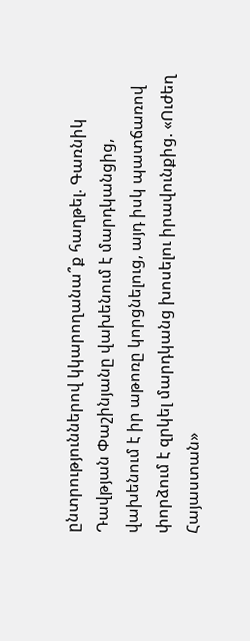ընտրություններով կկարողանա՞ք հաղթել. Գառնիկ Դավթյան Փաշինյանը վախենում է մարդկանցից, վախենում է իր աթոռը կորցնելուց, այդ իսկ պատճառով փորձում է զրկել մարդկանց խոսելու իրավունքից. «Ուժեղ Հայաստան»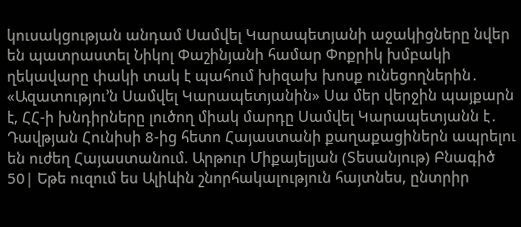կուսակցության անդամ Սամվել Կարապետյանի աջակիցները նվեր են պատրաստել Նիկոլ Փաշինյանի համար Փոքրիկ խմբակի ղեկավարը փակի տակ է պահում խիզախ խոսք ունեցողներին․ «Ազատությու’ն Սամվել Կարապետյանին» Սա մեր վերջին պայքարն է, ՀՀ-ի խնդիրները լուծող միակ մարդը Սամվել Կարապետյանն է․ Դավթյան Հունիսի 8-ից հետո Հայաստանի քաղաքացիներն ապրելու են ուժեղ Հայաստանում. Արթուր Միքայելյան (Տեսանյութ) Բնագիծ 50| Եթե ուզում ես Ալիևին շնորհակալություն հայտնես, ընտրիր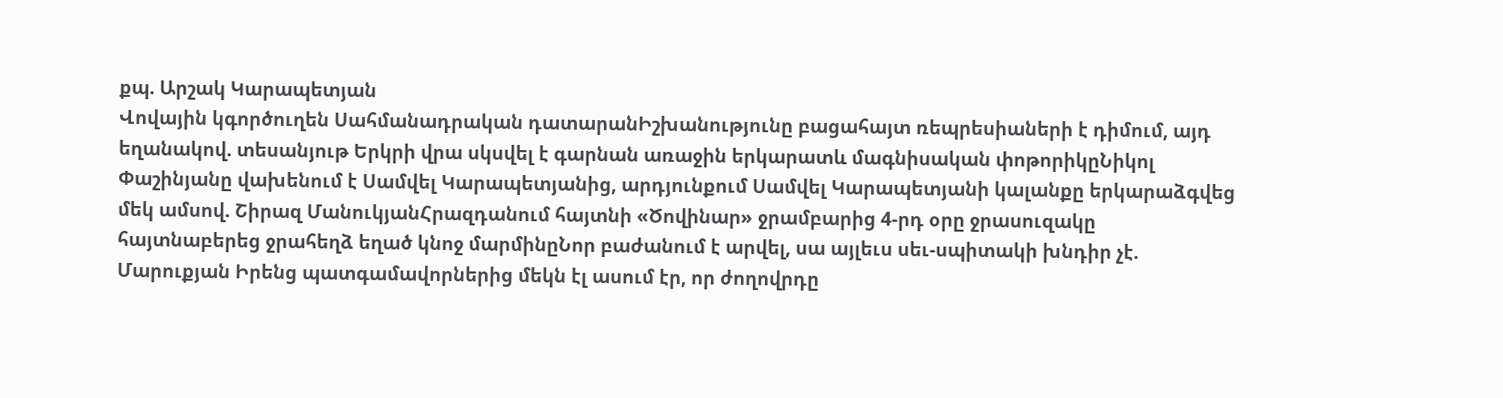քպ. Արշակ Կարապետյան
Վովային կգործուղեն Սահմանադրական դատարանԻշխանությունը բացահայտ ռեպրեսիաների է դիմում, այդ եղանակով. տեսանյութ Երկրի վրա սկսվել է գարնան առաջին երկարատև մագնիսական փոթորիկըՆիկոլ Փաշինյանը վախենում է Սամվել Կարապետյանից, արդյունքում Սամվել Կարապետյանի կալանքը երկարաձգվեց մեկ ամսով. Շիրազ ՄանուկյանՀրազդանում հայտնի «Ծովինար» ջրամբարից 4-րդ օրը ջրասուզակը հայտնաբերեց ջրահեղձ եղած կնոջ մարմինըՆոր բաժանում է արվել, սա այլեւս սեւ-սպիտակի խնդիր չէ. Մարուքյան Իրենց պատգամավորներից մեկն էլ ասում էր, որ ժողովրդը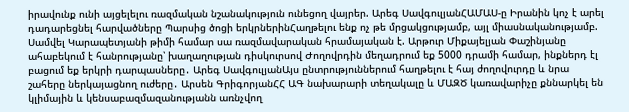իրավունք ունի այցելելու ռազմական նշանակություն ունեցող վայրեր. Արեգ ՍավգուլյանՀԱՄԱՍ-ը Իրանին կոչ է արել դադարեցնել հարվածները Պարսից ծոցի երկրներինՀաղթելու ենք ոչ թե մրցակցությամբ, այլ միասնականությամբ. Սամվել Կարապետյանի թիմի համար սա ռազմավարական հրամայական է. Արթուր Միքայելյան Փաշինյանը ահաբեկում է հանրությանը՝ խաղաղության դիսկուրսով Ժողովրդին մեղադրում եք 5000 դրամի համար, ինքներդ էլ բացում եք երկրի դարպասները․ Արեգ ՍավգուլյանԱյս ընտրություններում հաղթելու է հայ ժողովուրդը և նրա շահերը ներկայացնող ուժերը․ Արսեն ԳրիգորյանՀՀ ԱԳ նախարարի տեղակալը և ՄԱԶԾ կառավարիչը քննարկել են կլիմային և կենսաբազմազանությանն առնչվող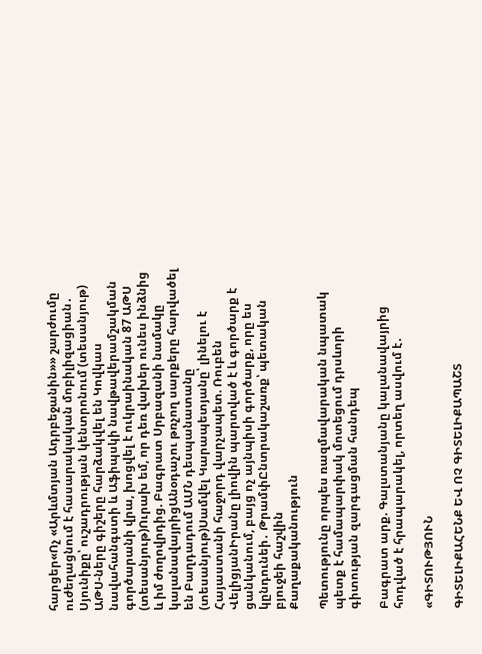հարցեր«Ոչ «Արևմտյան Ադրբեջանին»» շարժումը ուժեղացնում է հասարակական մոբիլիզացիան․ Սյունիքը՝ ուշադրության կենտրոնում (տեսանյութ) ԱԹՍ-ները գիշերը հարձակվել են Կովկաս նավահանգստի և Աֆիպսկի նավթավերամշակման գործարանի վրա, խոցվել է ուկրաինական 87 ԱԹՍ (տեսանյութ)Ուրախ եմ, որ դեռ վախեր ունես ինձնից և իմ ժողովրդից. Բագրատ Սրբազանի նամակը կալանավայրիցԱնօդաչու թռչող սարքերը հարվածել են Բաղդադում ԱՄՆ դեսպանատանը (տեսանյութ)Սամվել Կարապետյանը՝ լինելու է Հայաստանի հաջորդ վարչապետ. Ռուբեն ՎելիցյանԻրանը լիովին պարտված է և գործարք է ցանկանում, բայց ոչ այնպիսի գործարք, որը ես կընդունեի․ ԹրամփԸնտրակաշառք՝ պետական բյուջեի հաշվին
Քաղաքականություն

Պետությունը որպես ռազմավարական նպատակ պետք է համապարփակ մոտեցում դրսևորի գիտության զարգացման հանդեպ

Բագրատ արք. Գալստանյանը կալանավայրից հոդված է հրապարակել, որտեղ ասվում է․

«ԳԻՏՈՒԹՅՈՒՆ

ԳԻՏԵԼԻՔԱՀԵՆՔ ԵՎ ՈՉ ԳԻՏԵԼԻՔԱՊԱՇՏ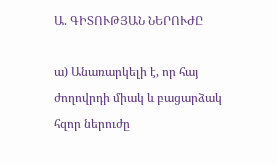Ա. ԳԻՏՈՒԹՅԱՆ ՆԵՐՈՒԺԸ

ա) Անառարկելի է, որ հայ ժողովրդի միակ և բացարձակ հզոր ներուժը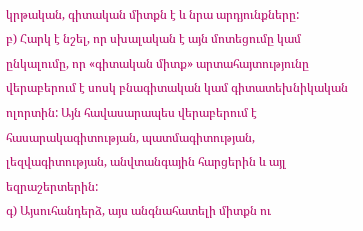կրթական, գիտական միտքն է և նրա արդյունքները:
բ) Հարկ է նշել, որ սխալական է այն մոտեցումը կամ ընկալումը, որ «գիտական միտք» արտահայտությունը վերաբերում է սոսկ բնագիտական կամ գիտատեխնիկական ոլորտին: Այն հավասարապես վերաբերում է հասարակագիտության, պատմագիտության, լեզվագիտության, անվտանգային հարցերին և այլ եզրաշերտերին:
գ) Այսուհանդերձ, այս անգնահատելի միտքն ու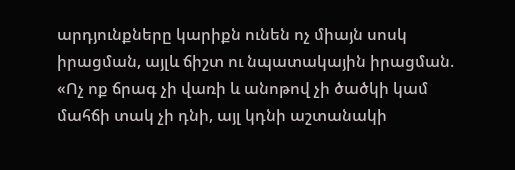արդյունքները կարիքն ունեն ոչ միայն սոսկ իրացման, այլև ճիշտ ու նպատակային իրացման. «Ոչ ոք ճրագ չի վառի և անոթով չի ծածկի կամ մահճի տակ չի դնի, այլ կդնի աշտանակի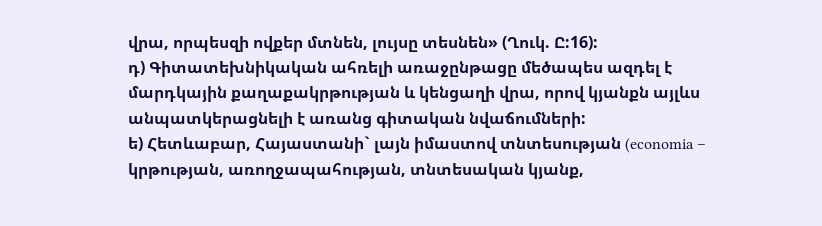վրա, որպեսզի ովքեր մտնեն, լույսը տեսնեն» (Ղուկ. Ը:16):
դ) Գիտատեխնիկական ահռելի առաջընթացը մեծապես ազդել է մարդկային քաղաքակրթության և կենցաղի վրա, որով կյանքն այլևս անպատկերացնելի է առանց գիտական նվաճումների:
ե) Հետևաբար, Հայաստանի` լայն իմաստով տնտեսության (economia – կրթության, առողջապահության, տնտեսական կյանք,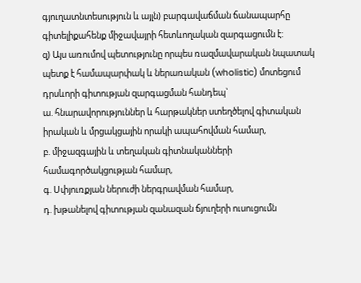գյուղատնտեսություն և այլն) բարգավաճման ճանապարհը գիտելիքահենք միջավայրի հետևողական զարգացումն է:
զ) Այս առումով պետությունը որպես ռազմավարական նպատակ պետք է համապարփակ և ներառական (wholistic) մոտեցում դրսևորի գիտության զարգացման հանդեպ`
ա. հնարավորություններ և հարթակներ ստեղծելով գիտական իրական և մրցակցային որակի ապահովման համար,
բ. միջազգային և տեղական գիտնականների համագործակցության համար,
գ. Սփյուռքյան ներուժի ներգրավման համար,
դ. խթանելով գիտության զանազան ճյուղերի ուսուցումն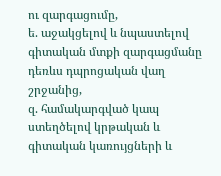ու զարգացումը,
ե. աջակցելով և նպաստելով գիտական մտքի զարգացմանը դեռևս դպրոցական վաղ շրջանից,
զ. համակարգված կապ ստեղծելով կրթական և գիտական կառույցների և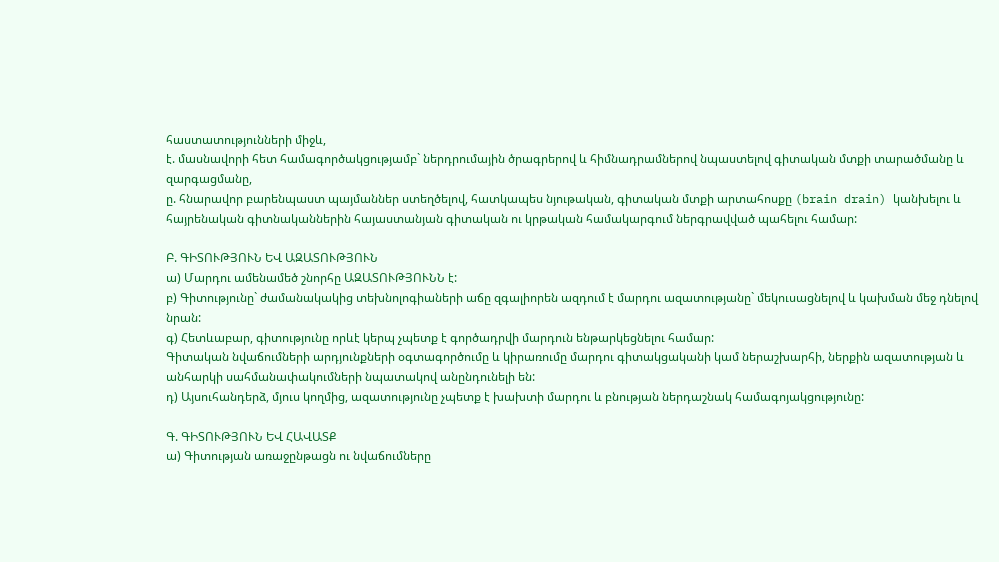հաստատությունների միջև,
է. մասնավորի հետ համագործակցությամբ` ներդրումային ծրագրերով և հիմնադրամներով նպաստելով գիտական մտքի տարածմանը և զարգացմանը,
ը. հնարավոր բարենպաստ պայմաններ ստեղծելով, հատկապես նյութական, գիտական մտքի արտահոսքը (brain drain) կանխելու և հայրենական գիտնականներին հայաստանյան գիտական ու կրթական համակարգում ներգրավված պահելու համար:

Բ. ԳԻՏՈՒԹՅՈՒՆ ԵՎ ԱԶԱՏՈՒԹՅՈՒՆ
ա) Մարդու ամենամեծ շնորհը ԱԶԱՏՈՒԹՅՈՒՆՆ է:
բ) Գիտությունը` ժամանակակից տեխնոլոգիաների աճը զգալիորեն ազդում է մարդու ազատությանը` մեկուսացնելով և կախման մեջ դնելով նրան:
գ) Հետևաբար, գիտությունը որևէ կերպ չպետք է գործադրվի մարդուն ենթարկեցնելու համար:
Գիտական նվաճումների արդյունքների օգտագործումը և կիրառումը մարդու գիտակցականի կամ ներաշխարհի, ներքին ազատության և անհարկի սահմանափակումների նպատակով անընդունելի են:
դ) Այսուհանդերձ, մյուս կողմից, ազատությունը չպետք է խախտի մարդու և բնության ներդաշնակ համագոյակցությունը:

Գ. ԳԻՏՈՒԹՅՈՒՆ ԵՎ ՀԱՎԱՏՔ
ա) Գիտության առաջընթացն ու նվաճումները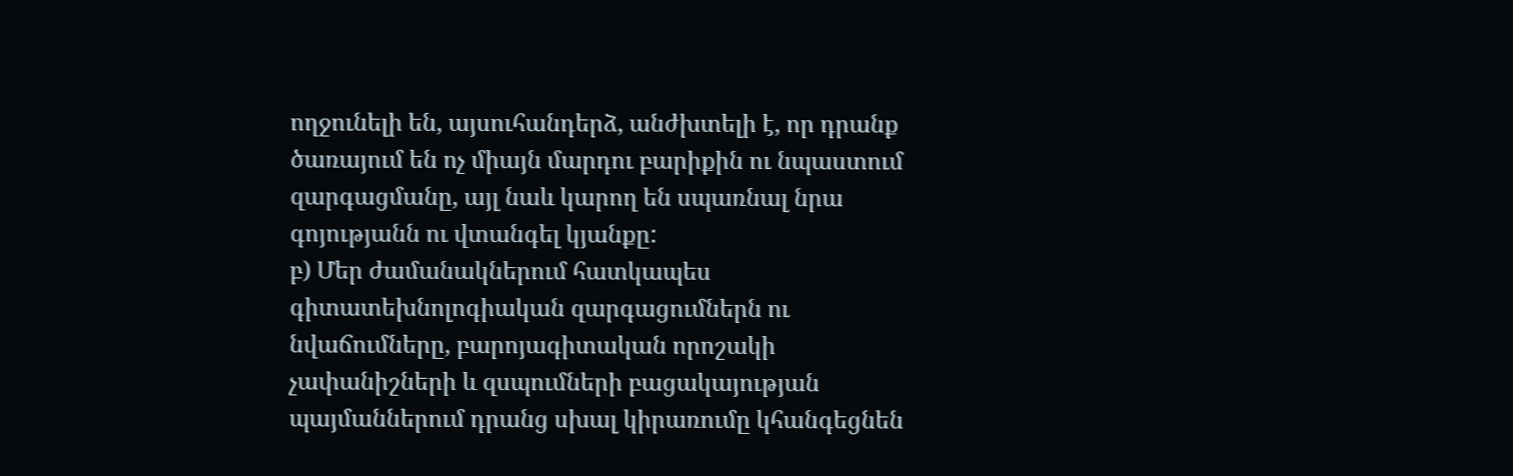ողջունելի են, այսուհանդերձ, անժխտելի է, որ դրանք ծառայում են ոչ միայն մարդու բարիքին ու նպաստում զարգացմանը, այլ նաև կարող են սպառնալ նրա գոյությանն ու վտանգել կյանքը:
բ) Մեր ժամանակներում հատկապես գիտատեխնոլոգիական զարգացումներն ու նվաճումները, բարոյագիտական որոշակի չափանիշների և զսպումների բացակայության պայմաններում դրանց սխալ կիրառումը կհանգեցնեն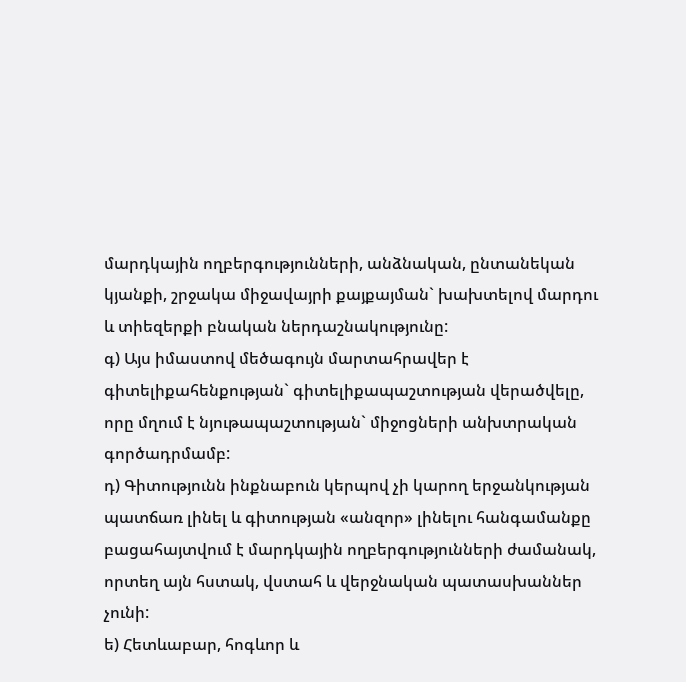մարդկային ողբերգությունների, անձնական, ընտանեկան կյանքի, շրջակա միջավայրի քայքայման` խախտելով մարդու և տիեզերքի բնական ներդաշնակությունը:
գ) Այս իմաստով մեծագույն մարտահրավեր է գիտելիքահենքության` գիտելիքապաշտության վերածվելը, որը մղում է նյութապաշտության` միջոցների անխտրական գործադրմամբ:
դ) Գիտությունն ինքնաբուն կերպով չի կարող երջանկության պատճառ լինել և գիտության «անզոր» լինելու հանգամանքը բացահայտվում է մարդկային ողբերգությունների ժամանակ, որտեղ այն հստակ, վստահ և վերջնական պատասխաններ չունի:
ե) Հետևաբար, հոգևոր և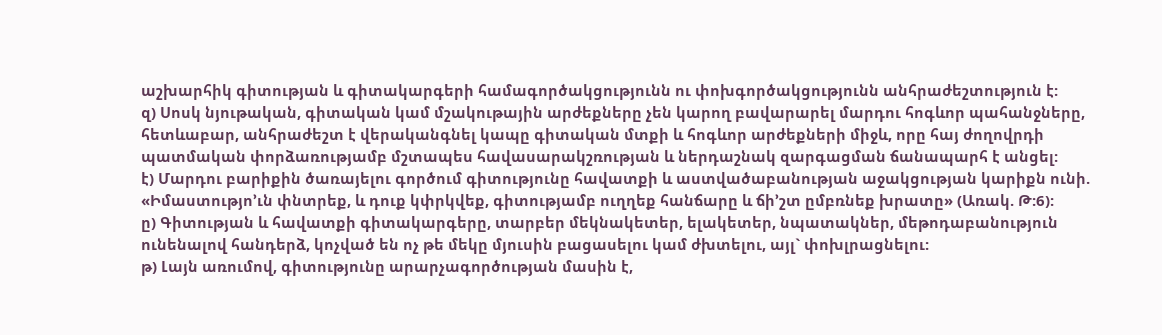աշխարհիկ գիտության և գիտակարգերի համագործակցությունն ու փոխգործակցությունն անհրաժեշտություն է:
զ) Սոսկ նյութական, գիտական կամ մշակութային արժեքները չեն կարող բավարարել մարդու հոգևոր պահանջները, հետևաբար, անհրաժեշտ է վերականգնել կապը գիտական մտքի և հոգևոր արժեքների միջև, որը հայ ժողովրդի պատմական փորձառությամբ մշտապես հավասարակշռության և ներդաշնակ զարգացման ճանապարհ է անցել:
է) Մարդու բարիքին ծառայելու գործում գիտությունը հավատքի և աստվածաբանության աջակցության կարիքն ունի. «Իմաստությո’ւն փնտրեք, և դուք կփրկվեք, գիտությամբ ուղղեք հանճարը և ճի’շտ ըմբռնեք խրատը» (Առակ. Թ:6):
ը) Գիտության և հավատքի գիտակարգերը, տարբեր մեկնակետեր, ելակետեր, նպատակներ, մեթոդաբանություն ունենալով հանդերձ, կոչված են ոչ թե մեկը մյուսին բացասելու կամ ժխտելու, այլ` փոխլրացնելու:
թ) Լայն առումով, գիտությունը արարչագործության մասին է,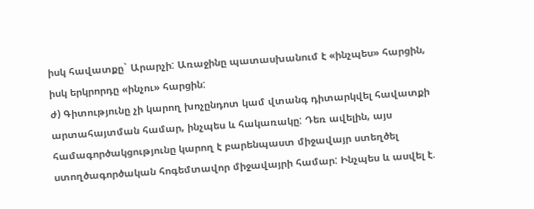իսկ հավատքը` Արարչի: Առաջինը պատասխանում է «ինչպես» հարցին, իսկ երկրորդը «ինչու» հարցին:
ժ) Գիտությունը չի կարող խոչընդոտ կամ վտանգ դիտարկվել հավատքի արտահայտման համար, ինչպես և հակառակը: Դեռ ավելին, այս համագործակցությունը կարող է բարենպաստ միջավայր ստեղծել ստողծագործական հոգեմտավոր միջավայրի համար: Ինչպես և ասվել է.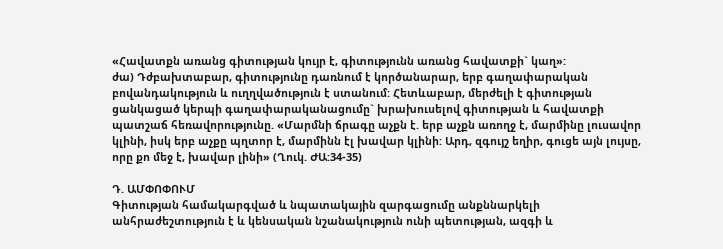«Հավատքն առանց գիտության կույր է, գիտությունն առանց հավատքի` կաղ»:
ժա) Դժբախտաբար, գիտությունը դառնում է կործանարար, երբ գաղափարական բովանդակություն և ուղղվածություն է ստանում: Հետևաբար, մերժելի է գիտության ցանկացած կերպի գաղափարականացումը` խրախուսելով գիտության և հավատքի պատշաճ հեռավորությունը. «Մարմնի ճրագը աչքն է. երբ աչքն առողջ է, մարմինը լուսավոր կլինի, իսկ երբ աչքը պղտոր է, մարմինն էլ խավար կլինի: Արդ, զգույշ եղիր, գուցե այն լույսը, որը քո մեջ է, խավար լինի» (Ղուկ. ԺԱ:34-35)

Դ. ԱՄՓՈՓՈՒՄ
Գիտության համակարգված և նպատակային զարգացումը անքննարկելի անհրաժեշտություն է և կենսական նշանակություն ունի պետության, ազգի և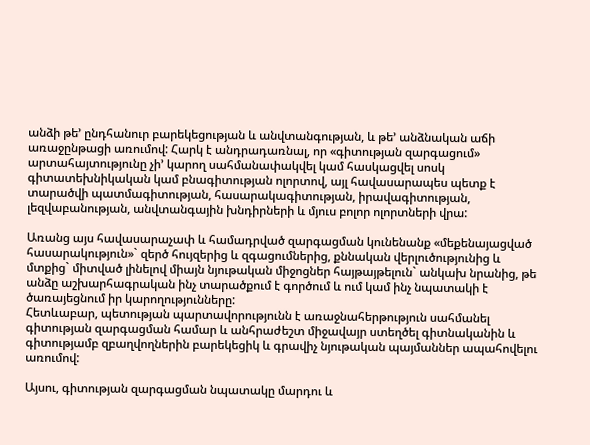անձի թե’ ընդհանուր բարեկեցության և անվտանգության, և թե’ անձնական աճի առաջընթացի առումով: Հարկ է անդրադառնալ, որ «գիտության զարգացում» արտահայտությունը չի’ կարող սահմանափակվել կամ հասկացվել սոսկ գիտատեխնիկական կամ բնագիտության ոլորտով, այլ հավասարապես պետք է տարածվի պատմագիտության, հասարակագիտության, իրավագիտության, լեզվաբանության, անվտանգային խնդիրների և մյուս բոլոր ոլորտների վրա:

Առանց այս հավասարաչափ և համադրված զարգացման կունենանք «մեքենայացված հասարակություն»` զերծ հույզերից և զգացումներից, քննական վերլուծությունից և մտքից` միտված լինելով միայն նյութական միջոցներ հայթայթելուն` անկախ նրանից, թե անձը աշխարհագրական ինչ տարածքում է գործում և ում կամ ինչ նպատակի է ծառայեցնում իր կարողությունները:
Հետևաբար, պետության պարտավորությունն է առաջնահերթություն սահմանել գիտության զարգացման համար և անհրաժեշտ միջավայր ստեղծել գիտնականին և գիտությամբ զբաղվողներին բարեկեցիկ և գրավիչ նյութական պայմաններ ապահովելու առումով:

Այսու, գիտության զարգացման նպատակը մարդու և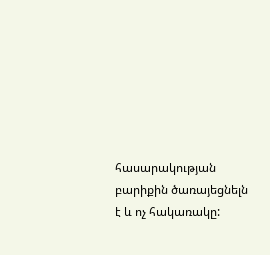հասարակության բարիքին ծառայեցնելն է և ոչ հակառակը: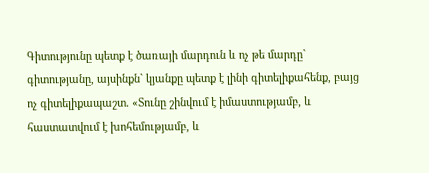Գիտությունը պետք է ծառայի մարդուն և ոչ թե մարդը` գիտությանը, այսինքն` կյանքը պետք է լինի գիտելիքահենք, բայց ոչ գիտելիքապաշտ. «Տունը շինվում է իմաստությամբ, և հաստատվում է խոհեմությամբ, և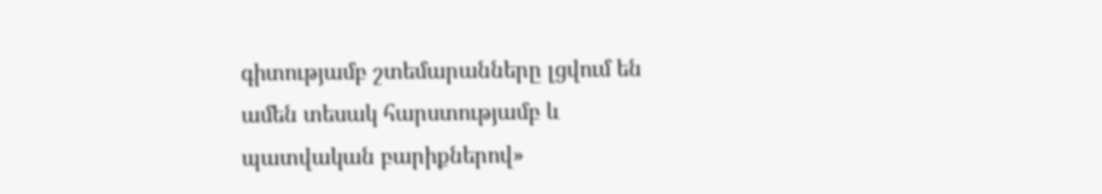գիտությամբ շտեմարանները լցվում են ամեն տեսակ հարստությամբ և պատվական բարիքներով»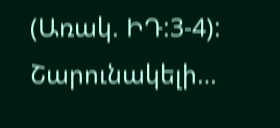(Առակ. ԻԴ:3-4):
Շարունակելի…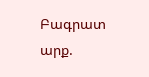Բագրատ արք.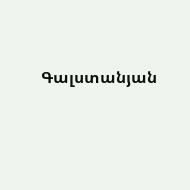Գալստանյան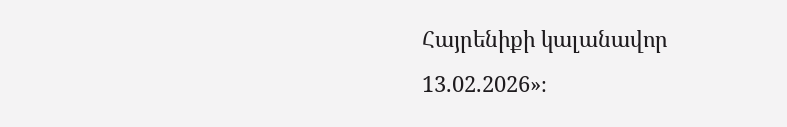Հայրենիքի կալանավոր
13.02.2026»։